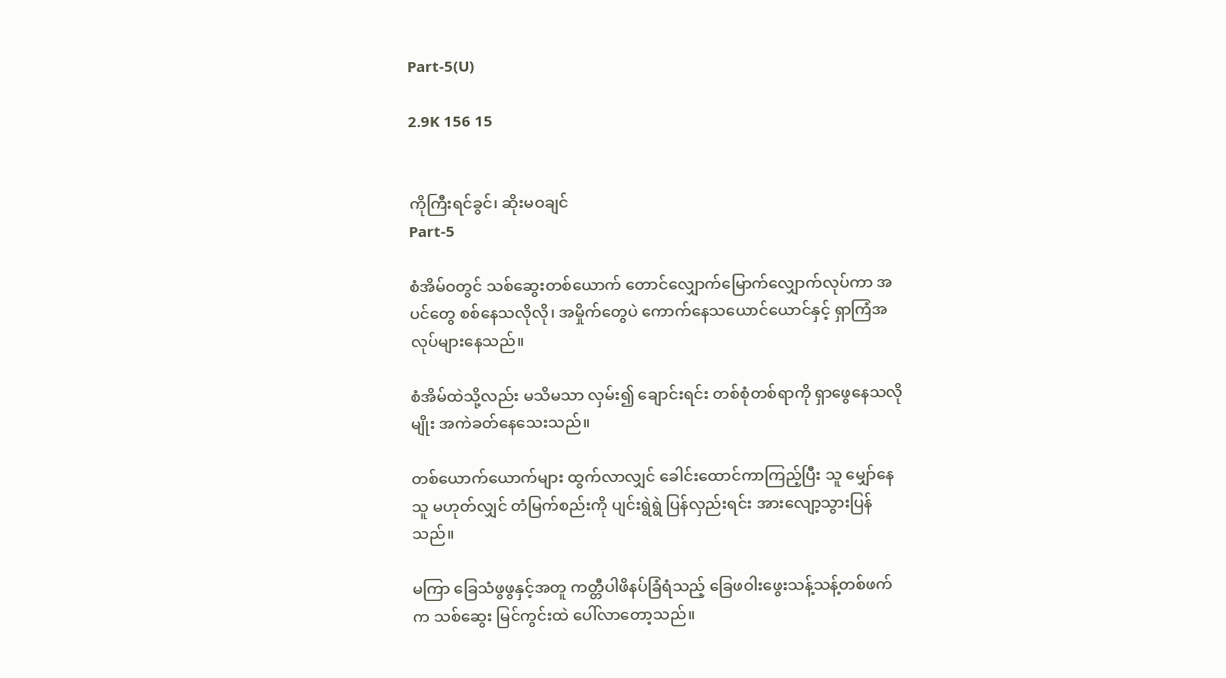Part-5(U)

2.9K 156 15


ကိုကြီးရင်ခွင်၊ ဆိုးမဝချင်
Part-5

စံအိမ်ဝတွင် သစ်ဆွေးတစ်ယောက် တောင်လျှောက်မြောက်လျှောက်လုပ်ကာ အပင်တွေ စစ်နေသလိုလို၊ အမှိုက်တွေပဲ ကောက်နေသယောင်ယောင်နှင့် ရှာကြံအလုပ်များနေသည်။

စံအိမ်ထဲသို့လည်း မသိမသာ လှမ်း၍ ချောင်းရင်း တစ်စုံတစ်ရာကို ရှာဖွေနေသလိုမျိုး အကဲခတ်နေသေးသည်။

တစ်ယောက်ယောက်များ ထွက်လာလျှင် ခေါင်းထောင်ကာကြည့်ပြီး သူ မျှော်နေသူ မဟုတ်လျှင် တံမြက်စည်းကို ပျင်းရွဲရွဲ ပြန်လှည်းရင်း အားလျော့သွားပြန်သည်။

မကြာ ခြေသံဖွဖွနှင့်အတူ ကတ္တီပါဖိနပ်ခြံရံသည့် ခြေဖဝါးဖွေးသန့်သန့်တစ်ဖက်က သစ်ဆွေး မြင်ကွင်းထဲ ပေါ်လာတော့သည်။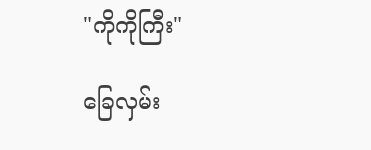"ကိုကိုကြီး"

ခြေလှမ်း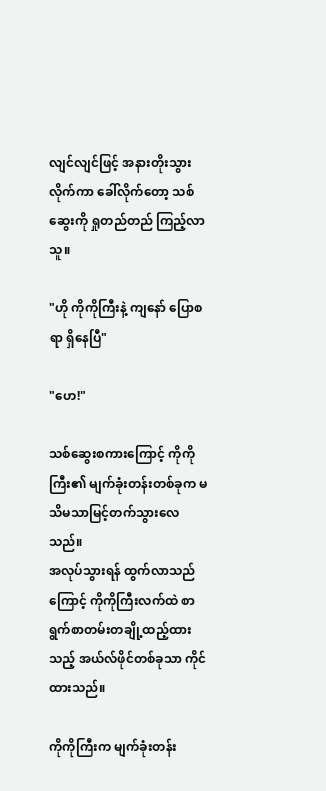လျင်လျင်ဖြင့် အနားတိုးသွားလိုက်ကာ ခေါ်လိုက်တော့ သစ်ဆွေးကို ရှုတည်တည် ကြည့်လာသူ။

"ဟို ကိုကိုကြီးနဲ့ ကျနော် ပြောစရာ ရှိနေပြီ"

"ဟေ!"

သစ်ဆွေးစကားကြောင့် ကိုကိုကြီး၏ မျက်ခုံးတန်းတစ်ခုက မသိမသာမြင့်တက်သွား‌လေသည်။
အလုပ်သွားရန် ထွက်လာသည်ကြောင့် ကိုကိုကြီးလက်ထဲ စာရွက်စာတမ်းတချို့ထည့်ထားသည့် အယ်လ်ဖိုင်တစ်ခုသာ ကိုင်ထားသည်။

ကိုကိုကြီးက မျက်ခုံးတန်း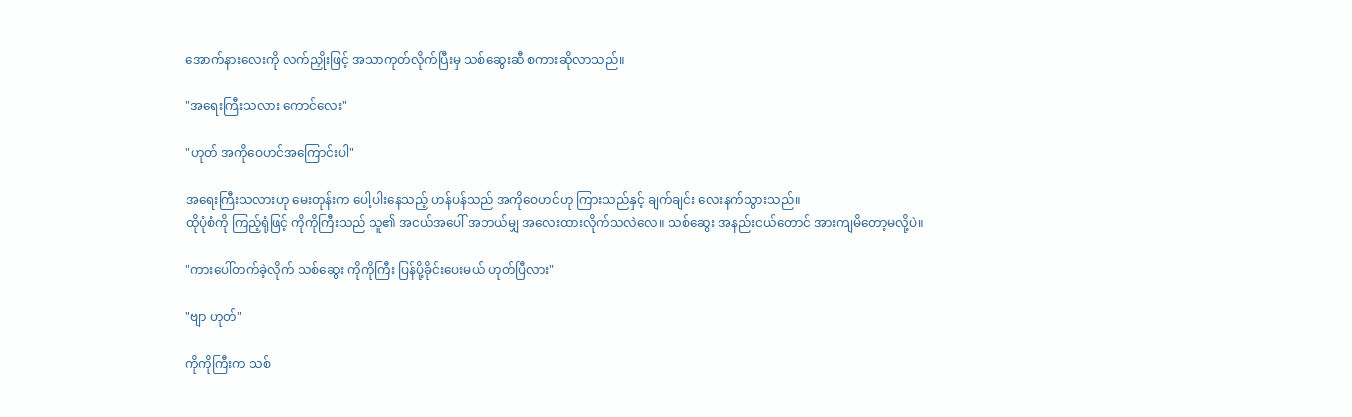အောက်နားလေးကို လက်ညှိုးဖြင့် အသာကုတ်လိုက်ပြီးမှ သစ်ဆွေးဆီ စကားဆိုလာသည်။

"အရေးကြီးသလား ကောင်လေး"

"ဟုတ် အကိုဝေဟင်အကြောင်းပါ"

အရေးကြီးသလားဟု မေးတုန်းက ပေါ့ပါးနေသည့် ဟန်ပန်သည် အကိုဝေဟင်ဟု ကြားသည်‌နှင့် ချက်ချင်း လေးနက်သွားသည်။
ထိုပုံစံကို ကြည့်ရုံဖြင့် ကိုကိုကြီးသည် သူ၏ အငယ်အပေါ် အဘယ်မျှ အလေးထားလိုက်သလဲလေ။ သစ်ဆွေး အနည်းငယ်တောင် အားကျမိတော့မလို့ပဲ။

"ကားပေါ်တက်ခဲ့လိုက် သစ်ဆွေး ကိုကိုကြီး ပြန်ပို့ခိုင်းပေးမယ် ဟုတ်ပြီလား"

"ဗျာ ဟုတ်"

ကိုကိုကြီးက သစ်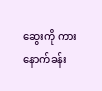ဆွေးကို ကားနောက်ခန်း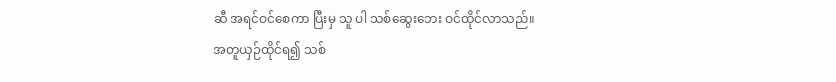ဆီ အရင်ဝင်စေကာ ပြီးမှ သူ ပါ သစ်ဆွေးဘေး ဝင်ထိုင်လာသည်။
အတူယှဉ်ထိုင်ရ၍ သစ်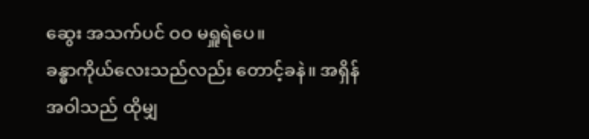ဆွေး အသက်ပင် ဝဝ မရှူရဲပေ။
ခန္ဓာကိုယ်လေးသည်လည်း တောင့်ခနဲ။ အရှိန်အဝါသည် ထိုမျှ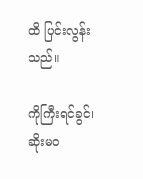ထိ ပြင်းလွန်းသည်။

ကိုကြီးရင်ခွင်၊ ဆိုးမဝ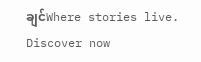ချင်Where stories live. Discover now